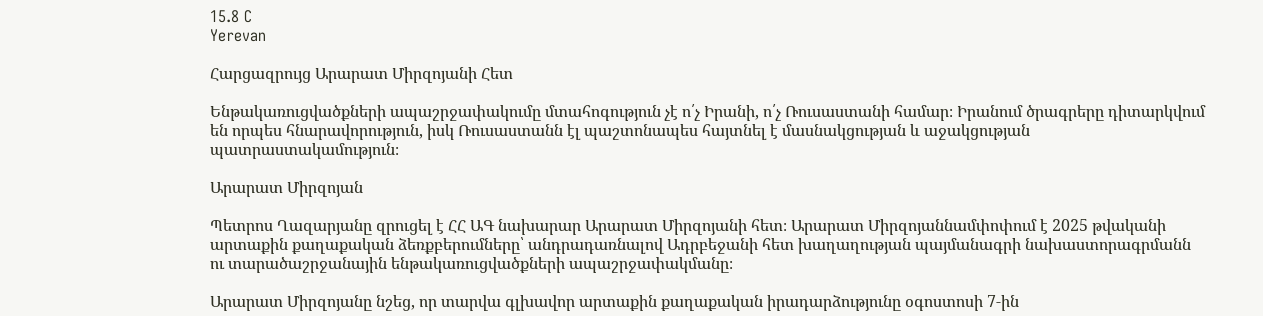15.8 C
Yerevan

Հարցազրույց Արարատ Միրզոյանի Հետ

Ենթակառուցվածքների ապաշրջափակումը մտահոգություն չէ ո՛չ Իրանի, ո՛չ Ռուսաստանի համար։ Իրանում ծրագրերը դիտարկվում են որպես հնարավորություն, իսկ Ռուսաստանն էլ պաշտոնապես հայտնել է մասնակցության և աջակցության պատրաստակամություն։

Արարատ Միրզոյան

Պետրոս Ղազարյանը զրուցել է ՀՀ ԱԳ նախարար Արարատ Միրզոյանի հետ։ Արարատ Միրզոյաննամփոփում է 2025 թվականի արտաքին քաղաքական ձեռքբերումները՝ անդրադառնալով Ադրբեջանի հետ խաղաղության պայմանագրի նախաստորագրմանն ու տարածաշրջանային ենթակառուցվածքների ապաշրջափակմանը։

Արարատ Միրզոյանը նշեց, որ տարվա գլխավոր արտաքին քաղաքական իրադարձությունը օգոստոսի 7‑ին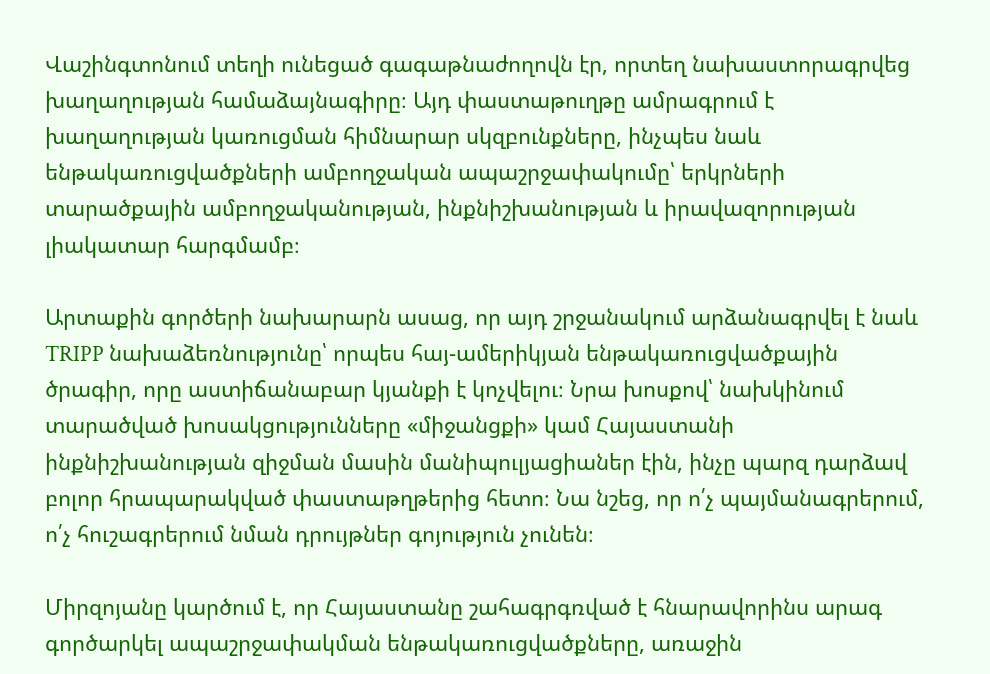Վաշինգտոնում տեղի ունեցած գագաթնաժողովն էր, որտեղ նախաստորագրվեց խաղաղության համաձայնագիրը։ Այդ փաստաթուղթը ամրագրում է խաղաղության կառուցման հիմնարար սկզբունքները, ինչպես նաև ենթակառուցվածքների ամբողջական ապաշրջափակումը՝ երկրների տարածքային ամբողջականության, ինքնիշխանության և իրավազորության լիակատար հարգմամբ։

Արտաքին գործերի նախարարն ասաց, որ այդ շրջանակում արձանագրվել է նաև TRIPP նախաձեռնությունը՝ որպես հայ-ամերիկյան ենթակառուցվածքային ծրագիր, որը աստիճանաբար կյանքի է կոչվելու։ Նրա խոսքով՝ նախկինում տարածված խոսակցությունները «միջանցքի» կամ Հայաստանի ինքնիշխանության զիջման մասին մանիպուլյացիաներ էին, ինչը պարզ դարձավ բոլոր հրապարակված փաստաթղթերից հետո։ Նա նշեց, որ ո՛չ պայմանագրերում, ո՛չ հուշագրերում նման դրույթներ գոյություն չունեն։

Միրզոյանը կարծում է, որ Հայաստանը շահագրգռված է հնարավորինս արագ գործարկել ապաշրջափակման ենթակառուցվածքները, առաջին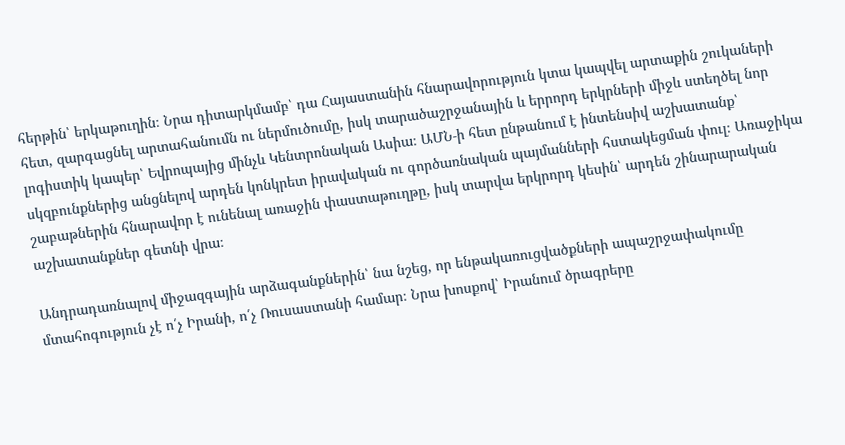հերթին՝ երկաթուղին։ Նրա դիտարկմամբ՝ դա Հայաստանին հնարավորություն կտա կապվել արտաքին շուկաների հետ, զարգացնել արտահանումն ու ներմուծումը, իսկ տարածաշրջանային և երրորդ երկրների միջև ստեղծել նոր լոգիստիկ կապեր՝ Եվրոպայից մինչև Կենտրոնական Ասիա։ ԱՄՆ‑ի հետ ընթանում է ինտենսիվ աշխատանք՝ սկզբունքներից անցնելով արդեն կոնկրետ իրավական ու գործառնական պայմանների հստակեցման փուլ։ Առաջիկա շաբաթներին հնարավոր է ունենալ առաջին փաստաթուղթը, իսկ տարվա երկրորդ կեսին՝ արդեն շինարարական աշխատանքներ գետնի վրա։

Անդրադառնալով միջազգային արձագանքներին՝ նա նշեց, որ ենթակառուցվածքների ապաշրջափակումը մտահոգություն չէ ո՛չ Իրանի, ո՛չ Ռուսաստանի համար։ Նրա խոսքով՝ Իրանում ծրագրերը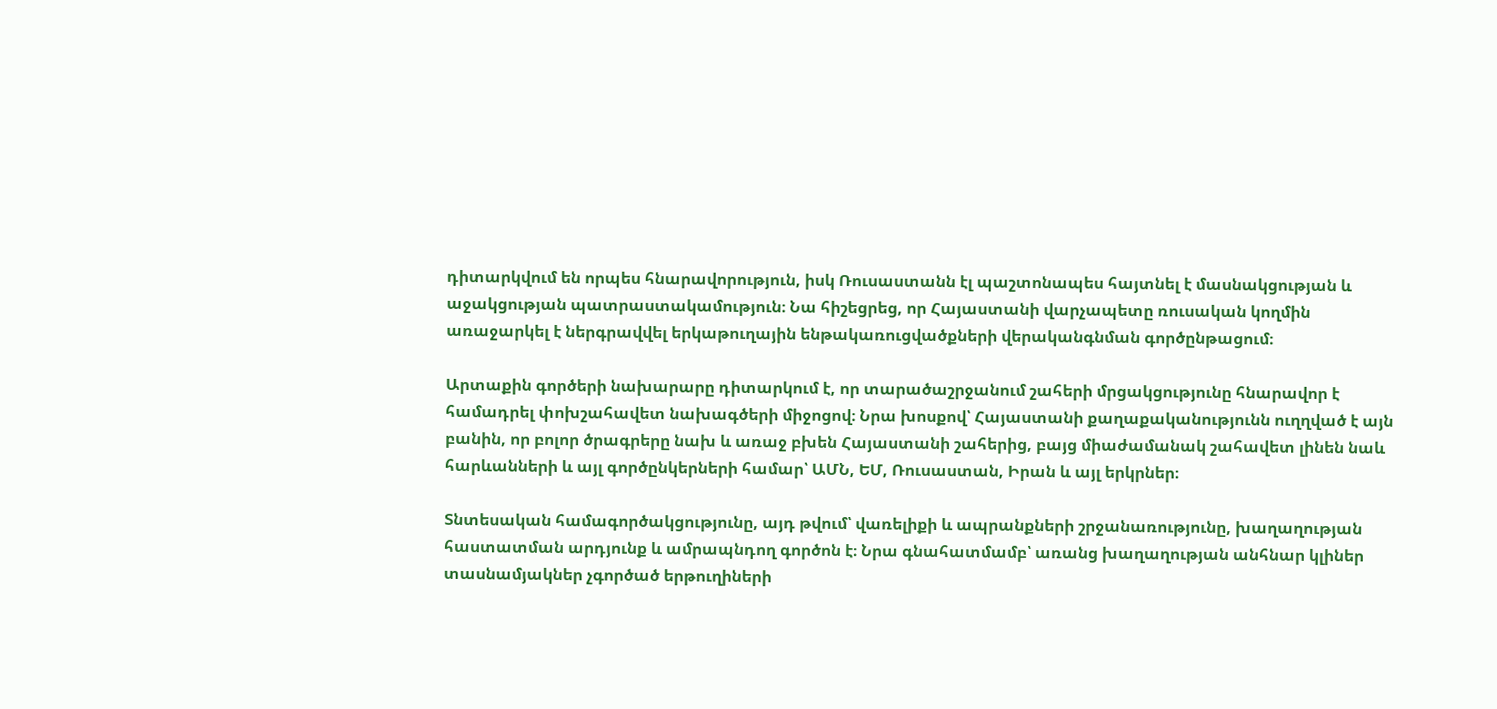դիտարկվում են որպես հնարավորություն, իսկ Ռուսաստանն էլ պաշտոնապես հայտնել է մասնակցության և աջակցության պատրաստակամություն։ Նա հիշեցրեց, որ Հայաստանի վարչապետը ռուսական կողմին առաջարկել է ներգրավվել երկաթուղային ենթակառուցվածքների վերականգնման գործընթացում։

Արտաքին գործերի նախարարը դիտարկում է, որ տարածաշրջանում շահերի մրցակցությունը հնարավոր է համադրել փոխշահավետ նախագծերի միջոցով։ Նրա խոսքով՝ Հայաստանի քաղաքականությունն ուղղված է այն բանին, որ բոլոր ծրագրերը նախ և առաջ բխեն Հայաստանի շահերից, բայց միաժամանակ շահավետ լինեն նաև հարևանների և այլ գործընկերների համար՝ ԱՄՆ, ԵՄ, Ռուսաստան, Իրան և այլ երկրներ։

Տնտեսական համագործակցությունը, այդ թվում՝ վառելիքի և ապրանքների շրջանառությունը, խաղաղության հաստատման արդյունք և ամրապնդող գործոն է։ Նրա գնահատմամբ՝ առանց խաղաղության անհնար կլիներ տասնամյակներ չգործած երթուղիների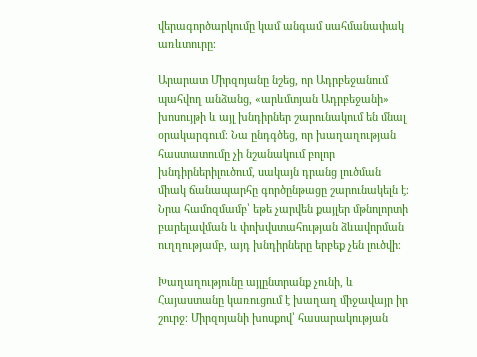վերագործարկումը կամ անգամ սահմանափակ առևտուրը։

Արարատ Միրզոյանը նշեց, որ Ադրբեջանում պահվող անձանց, «արևմտյան Ադրբեջանի» խոսույթի և այլ խնդիրներ շարունակում են մնալ օրակարգում։ Նա ընդգծեց, որ խաղաղության հաստատումը չի նշանակում բոլոր խնդիրներիլուծում, սակայն դրանց լուծման միակ ճանապարհը գործընթացը շարունակելն է։ Նրա համոզմամբ՝ եթե չարվեն քայլեր մթնոլորտի բարելավման և փոխվստահության ձևավորման ուղղությամբ, այդ խնդիրները երբեք չեն լուծվի։

Խաղաղությունը այլընտրանք չունի, և Հայաստանը կառուցում է խաղաղ միջավայր իր շուրջ։ Միրզոյանի խոսքով՝ հասարակության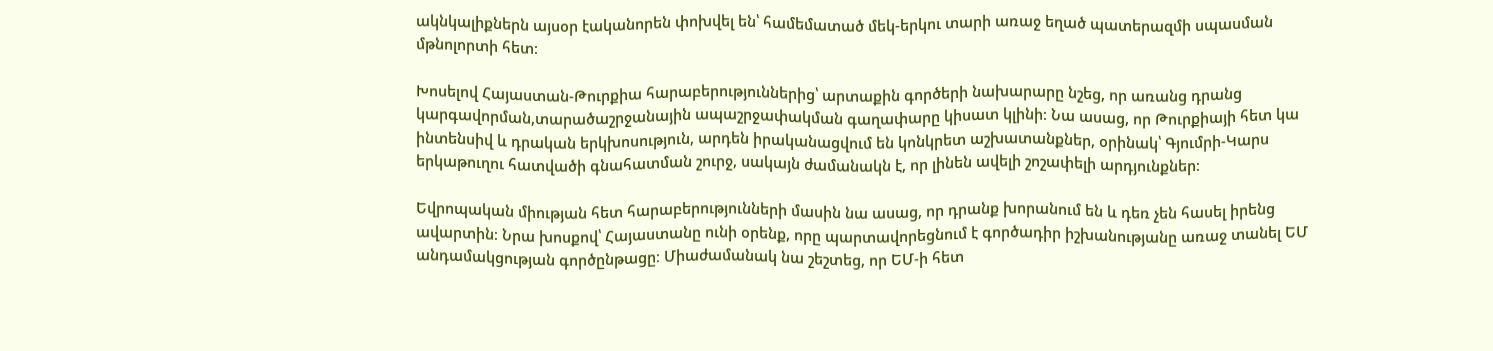ակնկալիքներն այսօր էականորեն փոխվել են՝ համեմատած մեկ-երկու տարի առաջ եղած պատերազմի սպասման մթնոլորտի հետ։

Խոսելով Հայաստան-Թուրքիա հարաբերություններից՝ արտաքին գործերի նախարարը նշեց, որ առանց դրանց կարգավորման,տարածաշրջանային ապաշրջափակման գաղափարը կիսատ կլինի։ Նա ասաց, որ Թուրքիայի հետ կա ինտենսիվ և դրական երկխոսություն, արդեն իրականացվում են կոնկրետ աշխատանքներ, օրինակ՝ Գյումրի-Կարս երկաթուղու հատվածի գնահատման շուրջ, սակայն ժամանակն է, որ լինեն ավելի շոշափելի արդյունքներ։

Եվրոպական միության հետ հարաբերությունների մասին նա ասաց, որ դրանք խորանում են և դեռ չեն հասել իրենց ավարտին։ Նրա խոսքով՝ Հայաստանը ունի օրենք, որը պարտավորեցնում է գործադիր իշխանությանը առաջ տանել ԵՄ անդամակցության գործընթացը։ Միաժամանակ նա շեշտեց, որ ԵՄ‑ի հետ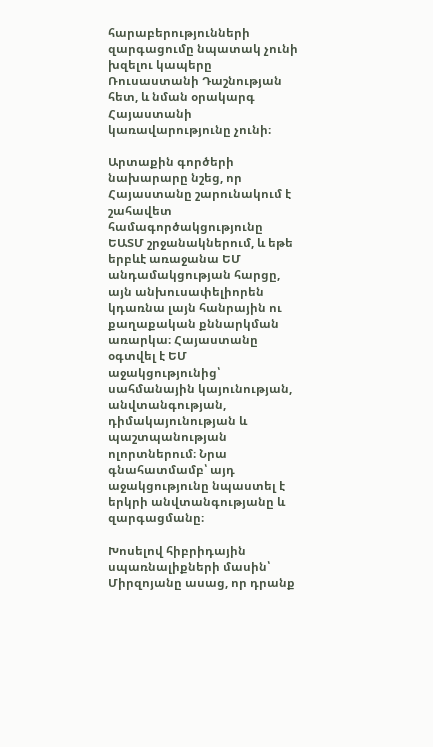հարաբերությունների զարգացումը նպատակ չունի խզելու կապերը Ռուսաստանի Դաշնության հետ, և նման օրակարգ Հայաստանի կառավարությունը չունի։

Արտաքին գործերի նախարարը նշեց, որ Հայաստանը շարունակում է շահավետ համագործակցությունը ԵԱՏՄ շրջանակներում, և եթե երբևէ առաջանա ԵՄ անդամակցության հարցը, այն անխուսափելիորեն կդառնա լայն հանրային ու քաղաքական քննարկման առարկա։ Հայաստանը օգտվել է ԵՄ աջակցությունից՝ սահմանային կայունության, անվտանգության, դիմակայունության և պաշտպանության ոլորտներում։ Նրա գնահատմամբ՝ այդ աջակցությունը նպաստել է երկրի անվտանգությանը և զարգացմանը։

Խոսելով հիբրիդային սպառնալիքների մասին՝ Միրզոյանը ասաց, որ դրանք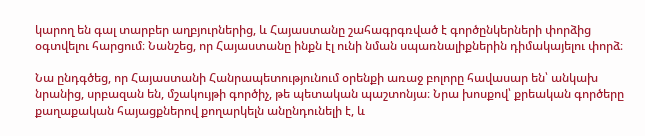կարող են գալ տարբեր աղբյուրներից, և Հայաստանը շահագրգռված է գործընկերների փորձից օգտվելու հարցում։ Նանշեց, որ Հայաստանը ինքն էլ ունի նման սպառնալիքներին դիմակայելու փորձ։

Նա ընդգծեց, որ Հայաստանի Հանրապետությունում օրենքի առաջ բոլորը հավասար են՝ անկախ նրանից, սրբազան են, մշակույթի գործիչ, թե պետական պաշտոնյա։ Նրա խոսքով՝ քրեական գործերը քաղաքական հայացքներով քողարկելն անընդունելի է, և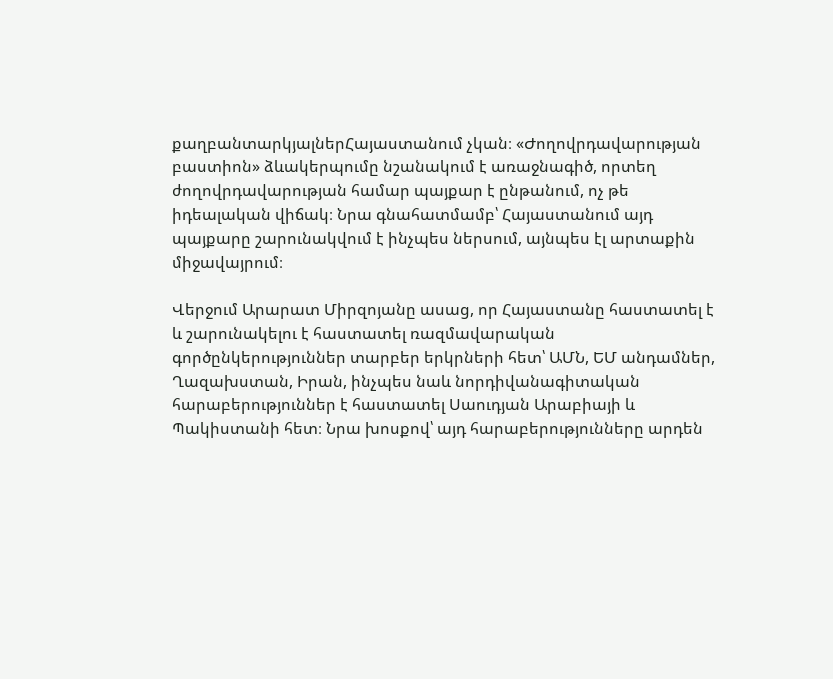քաղբանտարկյալներՀայաստանում չկան։ «Ժողովրդավարության բաստիոն» ձևակերպումը նշանակում է առաջնագիծ, որտեղ ժողովրդավարության համար պայքար է ընթանում, ոչ թե իդեալական վիճակ։ Նրա գնահատմամբ՝ Հայաստանում այդ պայքարը շարունակվում է ինչպես ներսում, այնպես էլ արտաքին միջավայրում։

Վերջում Արարատ Միրզոյանը ասաց, որ Հայաստանը հաստատել է և շարունակելու է հաստատել ռազմավարական գործընկերություններ տարբեր երկրների հետ՝ ԱՄՆ, ԵՄ անդամներ, Ղազախստան, Իրան, ինչպես նաև նորդիվանագիտական հարաբերություններ է հաստատել Սաուդյան Արաբիայի և Պակիստանի հետ։ Նրա խոսքով՝ այդ հարաբերությունները արդեն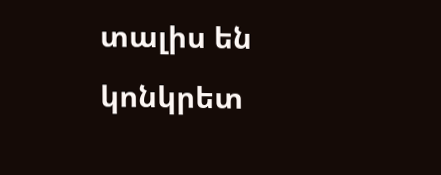տալիս են կոնկրետ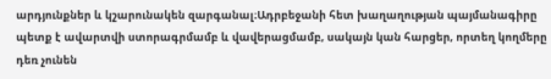արդյունքներ և կշարունակեն զարգանալ։Ադրբեջանի հետ խաղաղության պայմանագիրը պետք է ավարտվի ստորագրմամբ և վավերացմամբ, սակայն կան հարցեր, որտեղ կողմերը դեռ չունեն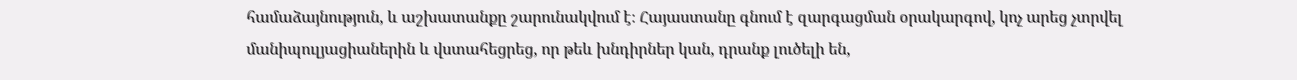համաձայնություն, և աշխատանքը շարունակվում է։ Հայաստանը գնում է զարգացման օրակարգով, կոչ արեց չտրվել մանիպուլյացիաներին և վստահեցրեց, որ թեև խնդիրներ կան, դրանք լուծելի են,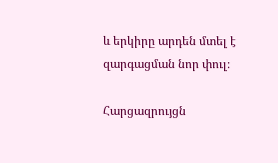և երկիրը արդեն մտել է զարգացման նոր փուլ։

Հարցազրույցն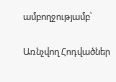ամբողջությամբ՝

Առնչվող Հոդվածներ